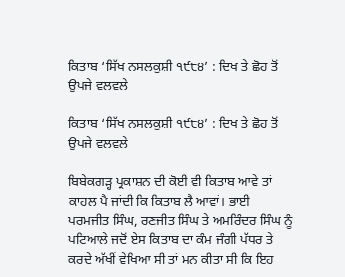ਕਿਤਾਬ ‘ਸਿੱਖ ਨਸਲਕੁਸ਼ੀ ੧੯੮੪’ : ਦਿਖ ਤੇ ਛੋਹ ਤੋਂ ਉਪਜੇ ਵਲਵਲੇ

ਕਿਤਾਬ ‘ਸਿੱਖ ਨਸਲਕੁਸ਼ੀ ੧੯੮੪’ : ਦਿਖ ਤੇ ਛੋਹ ਤੋਂ ਉਪਜੇ ਵਲਵਲੇ

ਬਿਬੇਕਗੜ੍ਹ ਪ੍ਰਕਾਸ਼ਨ ਦੀ ਕੋਈ ਵੀ ਕਿਤਾਬ ਆਵੇ ਤਾਂ ਕਾਹਲ ਪੈ ਜਾਂਦੀ ਕਿ ਕਿਤਾਬ ਲੈ ਆਵਾਂ। ਭਾਈ ਪਰਮਜੀਤ ਸਿੰਘ, ਰਣਜੀਤ ਸਿੰਘ ਤੇ ਅਮਰਿੰਦਰ ਸਿੰਘ ਨੂੰ ਪਟਿਆਲੇ ਜਦੋਂ ਏਸ ਕਿਤਾਬ ਦਾ ਕੰਮ ਜੰਗੀ ਪੱਧਰ ਤੇ ਕਰਦੇ ਅੱਖੀਂ ਵੇਖਿਆ ਸੀ ਤਾਂ ਮਨ ਕੀਤਾ ਸੀ ਕਿ ਇਹ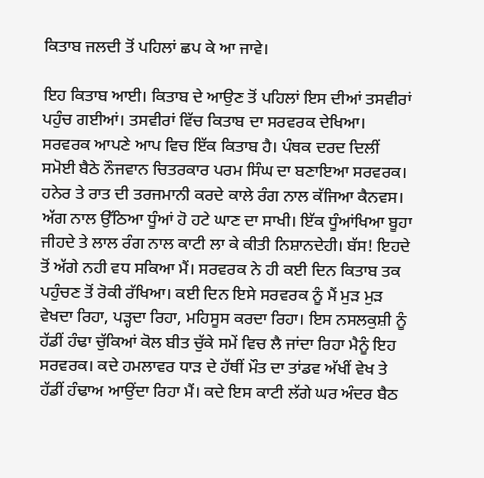ਕਿਤਾਬ ਜਲਦੀ ਤੋਂ ਪਹਿਲਾਂ ਛਪ ਕੇ ਆ ਜਾਵੇ।

ਇਹ ਕਿਤਾਬ ਆਈ। ਕਿਤਾਬ ਦੇ ਆਉਣ ਤੋਂ ਪਹਿਲਾਂ ਇਸ ਦੀਆਂ ਤਸਵੀਰਾਂ ਪਹੁੰਚ ਗਈਆਂ। ਤਸਵੀਰਾਂ ਵਿੱਚ ਕਿਤਾਬ ਦਾ ਸਰਵਰਕ ਦੇਖਿਆ। ਸਰਵਰਕ ਆਪਣੇ ਆਪ ਵਿਚ ਇੱਕ ਕਿਤਾਬ ਹੈ। ਪੰਥਕ ਦਰਦ ਦਿਲੀਂ ਸਮੋਈ ਬੈਠੇ ਨੌਜਵਾਨ ਚਿਤਰਕਾਰ ਪਰਮ ਸਿੰਘ ਦਾ ਬਣਾਇਆ ਸਰਵਰਕ। ਹਨੇਰ ਤੇ ਰਾਤ ਦੀ ਤਰਜਮਾਨੀ ਕਰਦੇ ਕਾਲੇ ਰੰਗ ਨਾਲ ਕੱਜਿਆ ਕੈਨਵਸ। ਅੱਗ ਨਾਲ ਉੱਠਿਆ ਧੂੰਆਂ ਹੋ ਹਟੇ ਘਾਣ ਦਾ ਸਾਖੀ। ਇੱਕ ਧੂੰਆਂਖਿਆ ਬੂਹਾ ਜੀਹਦੇ ਤੇ ਲਾਲ ਰੰਗ ਨਾਲ ਕਾਟੀ ਲਾ ਕੇ ਕੀਤੀ ਨਿਸ਼ਾਨਦੇਹੀ। ਬੱਸ! ਇਹਦੇ ਤੋਂ ਅੱਗੇ ਨਹੀ ਵਧ ਸਕਿਆ ਮੈਂ। ਸਰਵਰਕ ਨੇ ਹੀ ਕਈ ਦਿਨ ਕਿਤਾਬ ਤਕ ਪਹੁੰਚਣ ਤੋਂ ਰੋਕੀ ਰੱਖਿਆ। ਕਈ ਦਿਨ ਇਸੇ ਸਰਵਰਕ ਨੂੰ ਮੈਂ ਮੁੜ ਮੁੜ ਵੇਖਦਾ ਰਿਹਾ, ਪੜ੍ਹਦਾ ਰਿਹਾ, ਮਹਿਸੂਸ ਕਰਦਾ ਰਿਹਾ। ਇਸ ਨਸਲਕੁਸ਼ੀ ਨੂੰ ਹੱਡੀਂ ਹੰਢਾ ਚੁੱਕਿਆਂ ਕੋਲ ਬੀਤ ਚੁੱਕੇ ਸਮੇਂ ਵਿਚ ਲੈ ਜਾਂਦਾ ਰਿਹਾ ਮੈਨੂੰ ਇਹ ਸਰਵਰਕ। ਕਦੇ ਹਮਲਾਵਰ ਧਾੜ ਦੇ ਹੱਥੀਂ ਮੌਤ ਦਾ ਤਾਂਡਵ ਅੱਖੀਂ ਵੇਖ ਤੇ ਹੱਡੀਂ ਹੰਢਾਅ ਆਉਂਦਾ ਰਿਹਾ ਮੈਂ। ਕਦੇ ਇਸ ਕਾਟੀ ਲੱਗੇ ਘਰ ਅੰਦਰ ਬੈਠ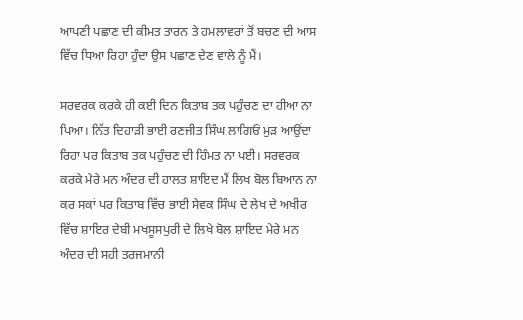ਆਪਣੀ ਪਛਾਣ ਦੀ ਕੀਮਤ ਤਾਰਨ ਤੇ ਹਮਲਾਵਰਾਂ ਤੋਂ ਬਚਣ ਦੀ ਆਸ ਵਿੱਚ ਧਿਆ ਰਿਹਾ ਹੁੰਦਾ ਉਸ ਪਛਾਣ ਦੇਣ ਵਾਲੇ ਨੂੰ ਮੈਂ।

ਸਰਵਰਕ ਕਰਕੇ ਹੀ ਕਈ ਦਿਨ ਕਿਤਾਬ ਤਕ ਪਹੁੰਚਣ ਦਾ ਹੀਆ ਨਾ ਪਿਆ। ਨਿੱਤ ਦਿਹਾੜੀ ਭਾਈ ਰਣਜੀਤ ਸਿੰਘ ਲਾਗਿਓਂ ਮੁੜ ਆਉਂਦਾ ਰਿਹਾ ਪਰ ਕਿਤਾਬ ਤਕ ਪਹੁੰਚਣ ਦੀ ਹਿੰਮਤ ਨਾ ਪਈ। ਸਰਵਰਕ ਕਰਕੇ ਮੇਰੇ ਮਨ ਅੰਦਰ ਦੀ ਹਾਲਤ ਸ਼ਾਇਦ ਮੈਂ ਲਿਖ ਬੋਲ ਬਿਆਨ ਨਾ ਕਰ ਸਕਾਂ ਪਰ ਕਿਤਾਬ ਵਿੱਚ ਭਾਈ ਸੇਵਕ ਸਿੰਘ ਦੇ ਲੇਖ ਦੇ ਅਖੀਰ ਵਿੱਚ ਸ਼ਾਇਰ ਦੇਬੀ ਮਖਸੂਸਪੁਰੀ ਦੇ ਲਿਖੇ ਬੋਲ ਸ਼ਾਇਦ ਮੇਰੇ ਮਨ ਅੰਦਰ ਦੀ ਸਹੀ ਤਰਜਮਾਨੀ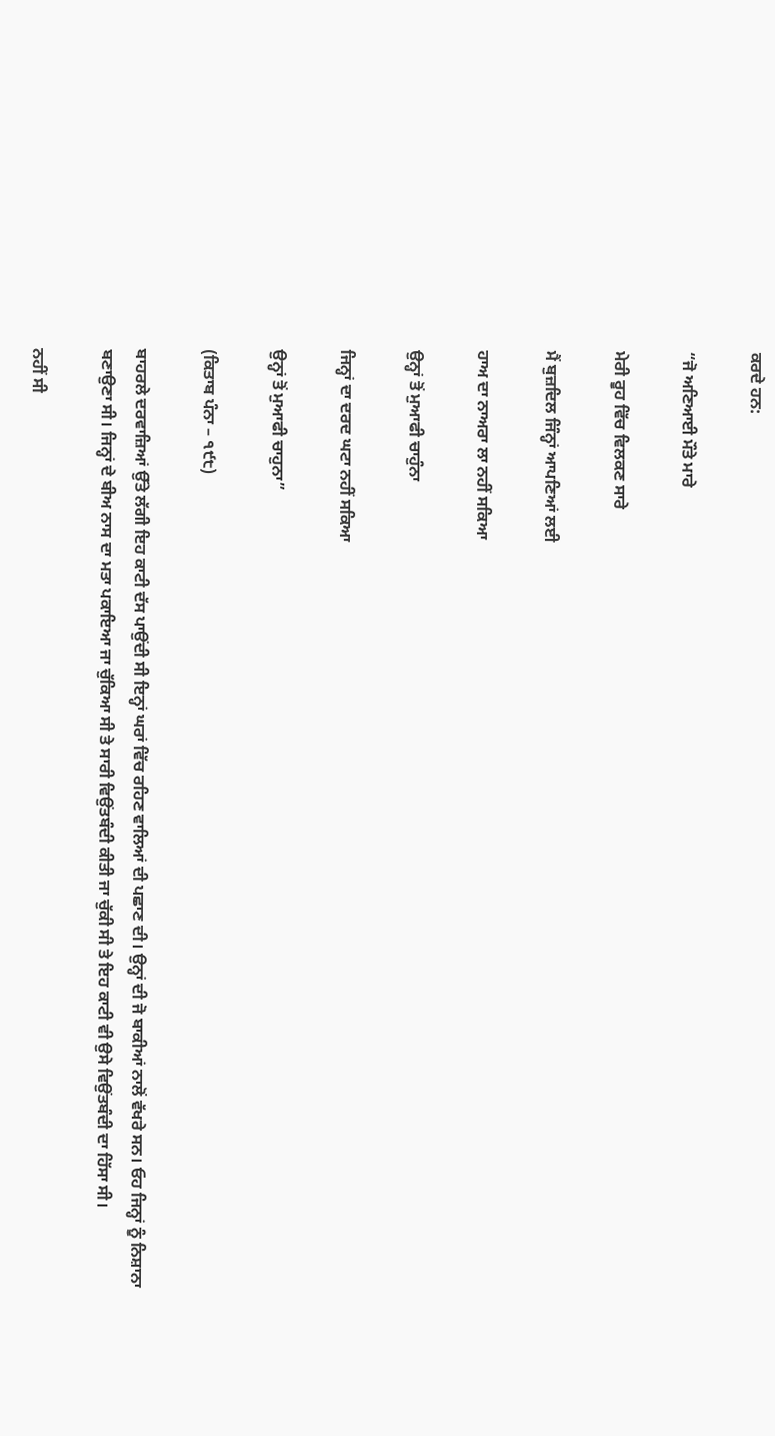ਕਰਦੇ ਹਨ:

“ਜੋ ਅਣਿਆਈ ਮੌਤੇ ਮਾਰੇ

ਮੇਰੀ ਰੂਹ ਵਿੱਚ ਵਿਲਕਣ ਸਾਰੇ

ਮੈਂ ਬੁਜ਼ਦਿਲ ਜਿੰਨ੍ਹਾਂ ਆਪਣਿਆਂ ਲਈ

ਹਾਅ ਦਾ ਨਾਅਰਾ ਲਾ ਨਹੀਂ ਸਕਿਆ

ਉਨ੍ਹਾਂ ਤੋਂ ਮੁਆਫੀ ਚਾਹੁੰਨਾ

ਜਿਨ੍ਹਾਂ ਦਾ ਦਰਦ ਘਟਾ ਨਹੀਂ ਸਕਿਆ

ਉਨ੍ਹਾਂ ਤੋਂ ਮੁਆਫੀ ਚਾਹੁਨਾ”

(ਕਿਤਾਬ ਪੰਨਾ – ੧੯੮)

ਬਾਹਰਲੇ ਦਰਵਾਜ਼ਿਆਂ ਉੱਤੇ ਲੱਗੀ ਇਹ ਕਾਟੀ ਦੱਸ ਪਾਉਂਦੀ ਸੀ ਇਨ੍ਹਾਂ ਘਰਾਂ ਵਿੱਚ ਰਹਿਣ ਵਾਲਿਆਂ ਦੀ ਪਛਾਣ ਦੀ। ਉਨ੍ਹਾਂ ਦੀ ਜੋ ਬਾਕੀਆਂ ਨਾਲੋਂ ਵੱਖਰੇ ਸਨ। ਓਹ ਜਿਨ੍ਹਾਂ ਨੂੰ ਨਿਸ਼ਾਨਾ ਬਣਾਉਣਾ ਸੀ। ਜਿਨ੍ਹਾਂ ਦੇ ਬੀਅ ਨਾਸ ਦਾ ਮਤਾ ਪਕਾਇਆ ਜਾ ਚੁੱਕਿਆ ਸੀ ਤੇ ਸਾਰੀ ਵਿਉਂਤਬੰਦੀ ਕੀਤੀ ਜਾ ਚੁੱਕੀ ਸੀ ਤੇ ਇਹ ਕਾਟੀ ਵੀ ਉਸੇ ਵਿਉਂਤਬੰਦੀ ਦਾ ਹਿੱਸਾ ਸੀ।

ਨਹੀਂ ਸੀ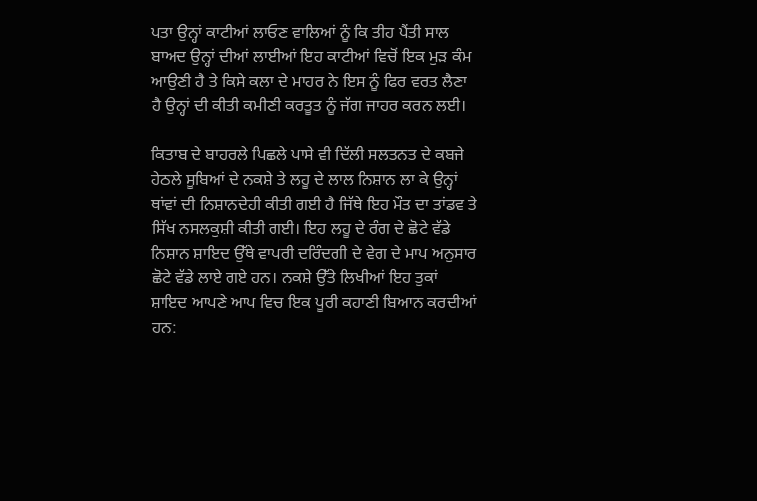ਪਤਾ ਉਨ੍ਹਾਂ ਕਾਟੀਆਂ ਲਾਓਣ ਵਾਲਿਆਂ ਨੂੰ ਕਿ ਤੀਹ ਪੈਂਤੀ ਸਾਲ ਬਾਅਦ ਉਨ੍ਹਾਂ ਦੀਆਂ ਲਾਈਆਂ ਇਹ ਕਾਟੀਆਂ ਵਿਚੋਂ ਇਕ ਮੁੜ ਕੰਮ ਆਉਣੀ ਹੈ ਤੇ ਕਿਸੇ ਕਲਾ ਦੇ ਮਾਹਰ ਨੇ ਇਸ ਨੂੰ ਫਿਰ ਵਰਤ ਲੈਣਾ ਹੈ ਉਨ੍ਹਾਂ ਦੀ ਕੀਤੀ ਕਮੀਣੀ ਕਰਤੂਤ ਨੂੰ ਜੱਗ ਜਾਹਰ ਕਰਨ ਲਈ।

ਕਿਤਾਬ ਦੇ ਬਾਹਰਲੇ ਪਿਛਲੇ ਪਾਸੇ ਵੀ ਦਿੱਲੀ ਸਲਤਨਤ ਦੇ ਕਬਜੇ ਹੇਠਲੇ ਸੂਬਿਆਂ ਦੇ ਨਕਸ਼ੇ ਤੇ ਲਹੂ ਦੇ ਲਾਲ ਨਿਸ਼ਾਨ ਲਾ ਕੇ ਉਨ੍ਹਾਂ ਥਾਂਵਾਂ ਦੀ ਨਿਸ਼ਾਨਦੇਹੀ ਕੀਤੀ ਗਈ ਹੈ ਜਿੱਥੇ ਇਹ ਮੌਤ ਦਾ ਤਾਂਡਵ ਤੇ ਸਿੱਖ ਨਸਲਕੁਸ਼ੀ ਕੀਤੀ ਗਈ। ਇਹ ਲਹੂ ਦੇ ਰੰਗ ਦੇ ਛੋਟੇ ਵੱਡੇ ਨਿਸ਼ਾਨ ਸ਼ਾਇਦ ਉੱਥੇ ਵਾਪਰੀ ਦਰਿੰਦਗੀ ਦੇ ਵੇਗ ਦੇ ਮਾਪ ਅਨੁਸਾਰ ਛੋਟੇ ਵੱਡੇ ਲਾਏ ਗਏ ਹਨ। ਨਕਸ਼ੇ ਉੱਤੇ ਲਿਖੀਆਂ ਇਹ ਤੁਕਾਂ ਸ਼ਾਇਦ ਆਪਣੇ ਆਪ ਵਿਚ ਇਕ ਪੂਰੀ ਕਹਾਣੀ ਬਿਆਨ ਕਰਦੀਆਂ ਹਨ: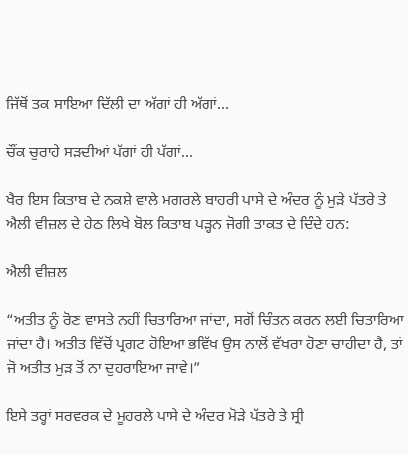ਜਿੱਥੋਂ ਤਕ ਸਾਇਆ ਦਿੱਲੀ ਦਾ ਅੱਗਾਂ ਹੀ ਅੱਗਾਂ…

ਚੌਂਕ ਚੁਰਾਹੇ ਸੜਦੀਆਂ ਪੱਗਾਂ ਹੀ ਪੱਗਾਂ…

ਖੈਰ ਇਸ ਕਿਤਾਬ ਦੇ ਨਕਸ਼ੇ ਵਾਲੇ ਮਗਰਲੇ ਬਾਹਰੀ ਪਾਸੇ ਦੇ ਅੰਦਰ ਨੂੰ ਮੁੜੇ ਪੱਤਰੇ ਤੇ ਐਲੀ ਵੀਜ਼ਲ ਦੇ ਹੇਠ ਲਿਖੇ ਬੋਲ ਕਿਤਾਬ ਪੜ੍ਹਨ ਜੋਗੀ ਤਾਕਤ ਦੇ ਦਿੰਦੇ ਹਨ:

ਐਲੀ ਵੀਜ਼ਲ

“ਅਤੀਤ ਨੂੰ ਰੋਣ ਵਾਸਤੇ ਨਹੀਂ ਚਿਤਾਰਿਆ ਜਾਂਦਾ, ਸਗੋਂ ਚਿੰਤਨ ਕਰਨ ਲਈ ਚਿਤਾਰਿਆ ਜਾਂਦਾ ਹੈ। ਅਤੀਤ ਵਿੱਚੋਂ ਪ੍ਰਗਟ ਹੋਇਆ ਭਵਿੱਖ ਉਸ ਨਾਲੋਂ ਵੱਖਰਾ ਹੋਣਾ ਚਾਹੀਦਾ ਹੈ, ਤਾਂ ਜੋ ਅਤੀਤ ਮੁੜ ਤੋਂ ਨਾ ਦੁਹਰਾਇਆ ਜਾਵੇ।”

ਇਸੇ ਤਰ੍ਹਾਂ ਸਰਵਰਕ ਦੇ ਮੂਹਰਲੇ ਪਾਸੇ ਦੇ ਅੰਦਰ ਮੋੜੇ ਪੱਤਰੇ ਤੇ ਸ੍ਰੀ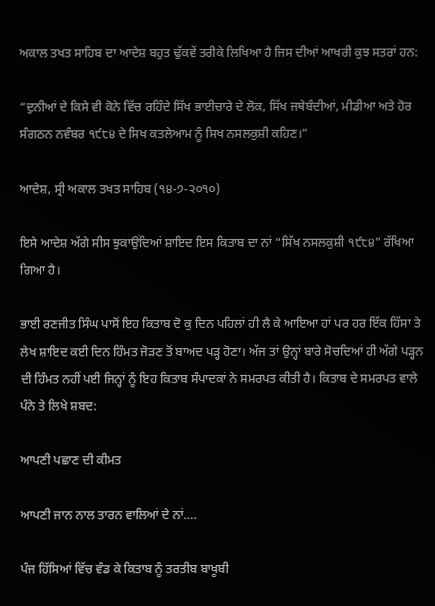ਅਕਾਲ ਤਖਤ ਸਾਹਿਬ ਦਾ ਆਦੇਸ਼ ਬਹੁਤ ਢੁੱਕਵੇਂ ਤਰੀਕੇ ਲਿਖਿਆ ਹੈ ਜਿਸ ਦੀਆਂ ਆਖਰੀ ਕੁਝ ਸਤਰਾਂ ਹਨ:

“ਦੁਨੀਆਂ ਦੇ ਕਿਸੇ ਵੀ ਕੋਨੇ ਵਿੱਚ ਰਹਿੰਦੇ ਸਿੱਖ ਭਾਈਚਾਰੇ ਦੇ ਲੋਕ, ਸਿੱਖ ਜਥੇਬੰਦੀਆਂ, ਮੀਡੀਆ ਅਤੇ ਹੋਰ ਸੰਗਠਨ ਨਵੰਬਰ ੧੯੮੪ ਦੇ ਸਿਖ ਕਤਲੇਆਮ ਨੂੰ ਸਿਖ ਨਸਲਕੁਸ਼ੀ ਕਹਿਣ।”

ਆਦੇਸ਼, ਸ੍ਰੀ ਅਕਾਲ ਤਖਤ ਸਾਹਿਬ (੧੪-੭-੨੦੧੦)

ਇਸੇ ਆਦੇਸ਼ ਅੱਗੇ ਸੀਸ ਝੁਕਾਉਂਦਿਆਂ ਸ਼ਾਇਦ ਇਸ ਕਿਤਾਬ ਦਾ ਨਾਂ “ਸਿੱਖ ਨਸਲਕੁਸ਼ੀ ੧੯੮੪” ਰੱਖਿਆ ਗਿਆ ਹੈ।

ਭਾਈ ਰਣਜੀਤ ਸਿੰਘ ਪਾਸੋਂ ਇਹ ਕਿਤਾਬ ਦੋ ਕੁ ਦਿਨ ਪਹਿਲਾਂ ਹੀ ਲੈ ਕੇ ਆਇਆ ਹਾਂ ਪਰ ਹਰ ਇੱਕ ਹਿੱਸਾ ਤੇ ਲੇਖ ਸ਼ਾਇਦ ਕਈ ਦਿਨ ਹਿੰਮਤ ਜੋੜਣ ਤੋਂ ਬਾਅਦ ਪੜ੍ਹ ਹੋਣਾ। ਅੱਜ ਤਾਂ ਉਨ੍ਹਾਂ ਬਾਰੇ ਸੋਚਦਿਆਂ ਹੀ ਅੱਗੇ ਪੜ੍ਹਨ ਦੀ ਹਿੰਮਤ ਨਹੀਂ ਪਈ ਜਿਨ੍ਹਾਂ ਨੂੰ ਇਹ ਕਿਤਾਬ ਸੰਪਾਦਕਾਂ ਨੇ ਸਮਰਪਤ ਕੀਤੀ ਹੈ। ਕਿਤਾਬ ਦੇ ਸਮਰਪਤ ਵਾਲੇ ਪੰਨੇ ਤੇ ਲਿਖੇ ਸ਼ਬਦ:

ਆਪਣੀ ਪਛਾਣ ਦੀ ਕੀਮਤ

ਆਪਣੀ ਜਾਨ ਨਾਲ ਤਾਰਨ ਵਾਲਿਆਂ ਦੇ ਨਾਂ….

ਪੰਜ ਹਿੱਸਿਆਂ ਵਿੱਚ ਵੰਡ ਕੇ ਕਿਤਾਬ ਨੂੰ ਤਰਤੀਬ ਬਾਖੂਬੀ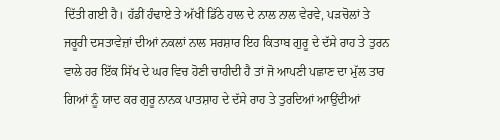ਦਿੱਤੀ ਗਈ ਹੈ। ਹੱਡੀਂ ਹੰਢਾਏ ਤੇ ਅੱਖੀਂ ਡਿੱਠੇ ਹਾਲ ਦੇ ਨਾਲ ਨਾਲ ਵੇਰਵੇ, ਪੜਚੋਲਾਂ ਤੇ ਜਰੂਰੀ ਦਸਤਾਵੇਜ਼ਾਂ ਦੀਆਂ ਨਕਲਾਂ ਨਾਲ ਸਰਸ਼ਾਰ ਇਹ ਕਿਤਾਬ ਗੁਰੂ ਦੇ ਦੱਸੇ ਰਾਹ ਤੇ ਤੁਰਨ ਵਾਲੇ ਹਰ ਇੱਕ ਸਿੱਖ ਦੇ ਘਰ ਵਿਚ ਹੋਣੀ ਚਾਹੀਦੀ ਹੈ ਤਾਂ ਜੋ ਆਪਣੀ ਪਛਾਣ ਦਾ ਮੁੱਲ ਤਾਰ ਗਿਆਂ ਨੂੰ ਯਾਦ ਕਰ ਗੁਰੂ ਨਾਨਕ ਪਾਤਸ਼ਾਹ ਦੇ ਦੱਸੇ ਰਾਹ ਤੇ ਤੁਰਦਿਆਂ ਆਉਂਦੀਆਂ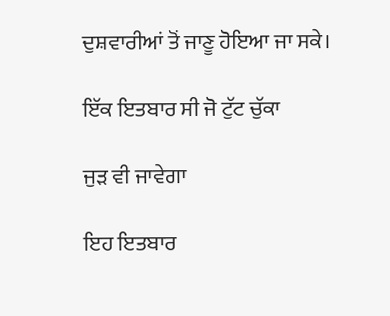ਦੁਸ਼ਵਾਰੀਆਂ ਤੋਂ ਜਾਣੂ ਹੋਇਆ ਜਾ ਸਕੇ।

ਇੱਕ ਇਤਬਾਰ ਸੀ ਜੋ ਟੁੱਟ ਚੁੱਕਾ

ਜੁੜ ਵੀ ਜਾਵੇਗਾ

ਇਹ ਇਤਬਾਰ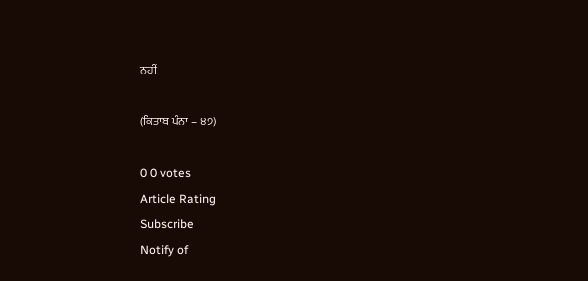ਨਹੀਂ

(ਕਿਤਾਬ ਪੰਨਾ – ੪੭)

0 0 votes
Article Rating
Subscribe
Notify of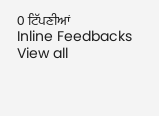0 ਟਿੱਪਣੀਆਂ
Inline Feedbacks
View all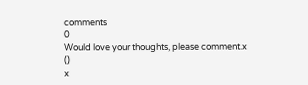comments
0
Would love your thoughts, please comment.x
()
x